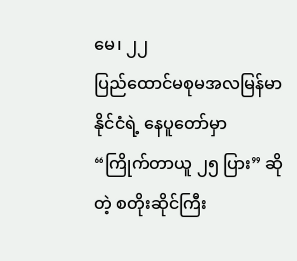မေ၊ ၂၂
ပြည်ထောင်မစုမအလမြန်မာနိုင်ငံရဲ့ နေပူတော်မှာ “ကြိုက်တာယူ ၂၅ ပြား” ဆိုတဲ့ စတိုးဆိုင်ကြီး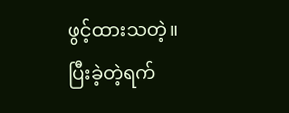ဖွင့်ထားသတဲ့။
ပြီးခဲ့တဲ့ရက်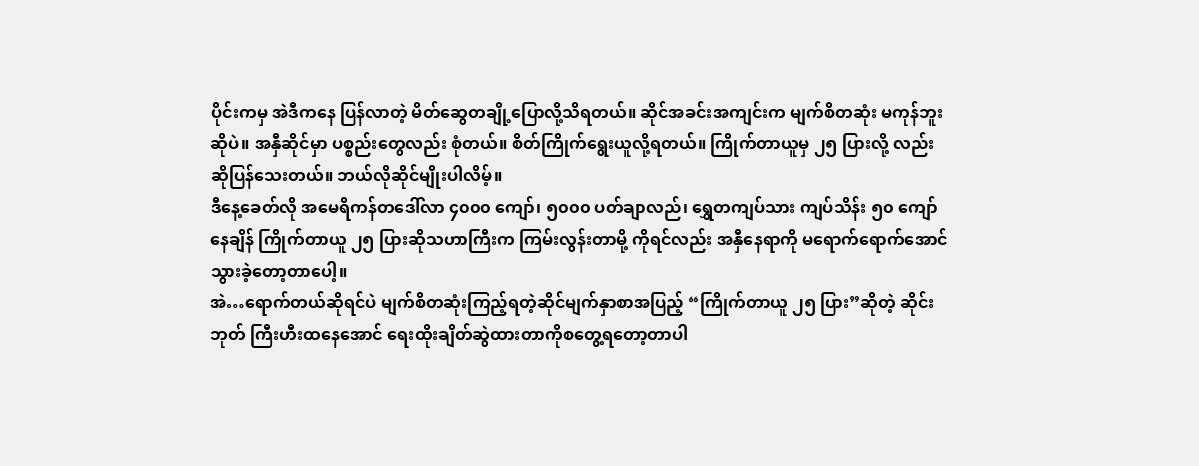ပိုင်းကမှ အဲဒီကနေ ပြန်လာတဲ့ မိတ်ဆွေတချို့ပြောလို့သိရတယ်။ ဆိုင်အခင်းအကျင်းက မျက်စိတဆုံး မကုန်ဘူးဆိုပဲ။ အနှီဆိုင်မှာ ပစ္စည်းတွေလည်း စုံတယ်။ စိတ်ကြိုက်ရွေးယူလို့ရတယ်။ ကြိုက်တာယူမှ ၂၅ ပြားလို့ လည်း ဆိုပြန်သေးတယ်။ ဘယ်လိုဆိုင်မျိုးပါလိမ့်။
ဒီနေ့ခေတ်လို အမေရိကန်တဒေါ်လာ ၄၀၀၀ ကျော်၊ ၅၀၀၀ ပတ်ချာလည်၊ ရွှေတကျပ်သား ကျပ်သိန်း ၅၀ ကျော် နေချိန် ကြိုက်တာယူ ၂၅ ပြားဆိုသဟာကြီးက ကြမ်းလွန်းတာမို့ ကိုရင်လည်း အနှီနေရာကို မရောက်ရောက်အောင် သွားခဲ့တော့တာပေါ့။
အဲ…ရောက်တယ်ဆိုရင်ပဲ မျက်စိတဆုံးကြည့်ရတဲ့ဆိုင်မျက်နှာစာအပြည့် “ကြိုက်တာယူ ၂၅ ပြား”ဆိုတဲ့ ဆိုင်းဘုတ် ကြီးဟီးထနေအောင် ရေးထိုးချိတ်ဆွဲထားတာကိုစတွေ့ရတော့တာပါ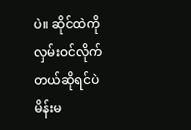ပဲ။ ဆိုင်ထဲကို လှမ်းဝင်လိုက်တယ်ဆိုရင်ပဲ မိန်းမ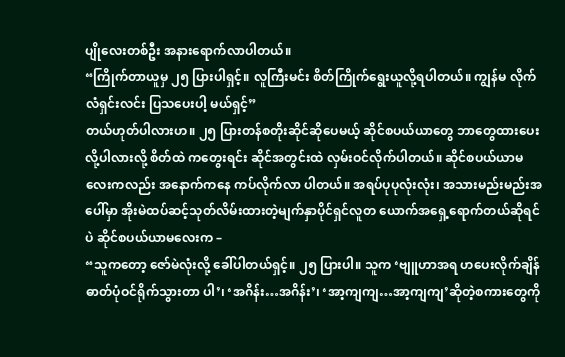ပျိုလေးတစ်ဦး အနားရောက်လာပါတယ်။
“ကြိုက်တာယူမှ ၂၅ ပြားပါရှင့်။ လူကြီးမင်း စိတ်ကြိုက်ရွေးယူလို့ရပါတယ်။ ကျွန်မ လိုက်လံရှင်းလင်း ပြသပေးပါ့ မယ်ရှင့်”
တယ်ဟုတ်ပါလားဟ။ ၂၅ ပြားတန်စတိုးဆိုင်ဆိုပေမယ့် ဆိုင်စပယ်ယာတွေ ဘာတွေထားပေးလို့ပါလားလို့ စိတ်ထဲ ကတွေးရင်း ဆိုင်အတွင်းထဲ လှမ်းဝင်လိုက်ပါတယ်။ ဆိုင်စပယ်ယာမလေးကလည်း အနောက်ကနေ ကပ်လိုက်လာ ပါတယ်။ အရပ်ပုပုလုံးလုံး၊ အသားမည်းမည်းအပေါ်မှာ အိုးမဲထပ်ဆင့်သုတ်လိမ်းထားတဲ့မျက်နှာပိုင်ရှင်လူတ ယောက်အရှေ့ရောက်တယ်ဆိုရင်ပဲ ဆိုင်စပယ်ယာမလေးက –
“သူကတော့ ဇော်မဲလုံးလို့ ခေါ်ပါတယ်ရှင့်။ ၂၅ ပြားပါ။ သူက ‘ဗျူဟာအရ ဟပေးလိုက်ချိန် ဓာတ်ပုံဝင်ရိုက်သွားတာ ပါ’၊ ‘အဂိန်း…အဂိန်း’၊ ‘အာ့ကျကျ…အာ့ကျကျ’ဆိုတဲ့စကားတွေကို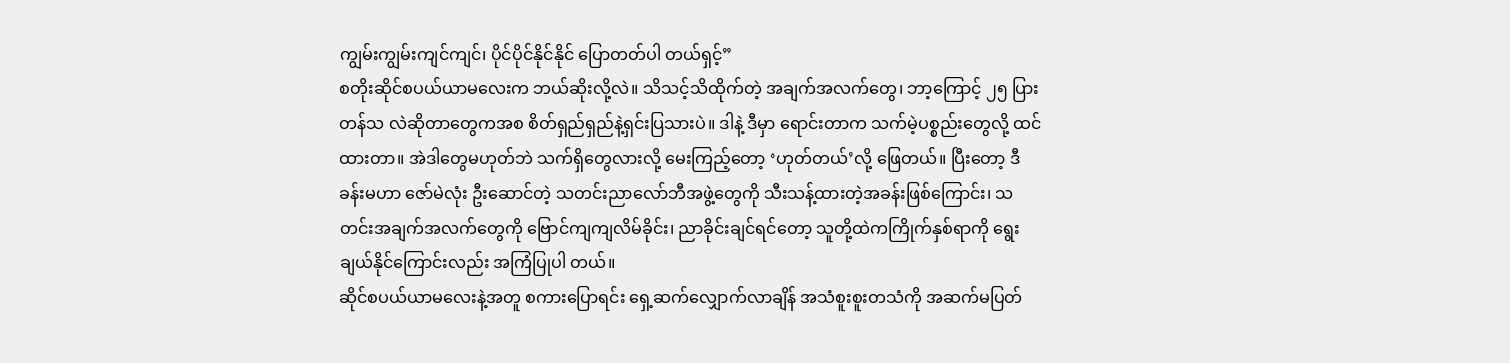ကျွမ်းကျွမ်းကျင်ကျင်၊ ပိုင်ပိုင်နိုင်နိုင် ပြောတတ်ပါ တယ်ရှင့်”
စတိုးဆိုင်စပယ်ယာမလေးက ဘယ်ဆိုးလို့လဲ။ သိသင့်သိထိုက်တဲ့ အချက်အလက်တွေ၊ ဘာ့ကြောင့် ၂၅ ပြားတန်သ လဲဆိုတာတွေကအစ စိတ်ရှည်ရှည်နဲ့ရှင်းပြသားပဲ။ ဒါနဲ့ ဒီမှာ ရောင်းတာက သက်မဲ့ပစ္စည်းတွေလို့ ထင်ထားတာ။ အဲဒါတွေမဟုတ်ဘဲ သက်ရှိတွေလားလို့ မေးကြည့်တော့ ‘ဟုတ်တယ်’လို့ ဖြေတယ်။ ပြီးတော့ ဒီခန်းမဟာ ဇော်မဲလုံး ဦးဆောင်တဲ့ သတင်းညာလော်ဘီအဖွဲ့တွေကို သီးသန့်ထားတဲ့အခန်းဖြစ်ကြောင်း၊ သတင်းအချက်အလက်တွေကို ဗြောင်ကျကျလိမ်ခိုင်း၊ ညာခိုင်းချင်ရင်တော့ သူတို့ထဲကကြိုက်နှစ်ရာကို ရွေးချယ်နိုင်ကြောင်းလည်း အကြံပြုပါ တယ်။
ဆိုင်စပယ်ယာမလေးနဲ့အတူ စကားပြောရင်း ရှေ့ဆက်လျှောက်လာချိန် အသံစူးစူးတသံကို အဆက်မပြတ်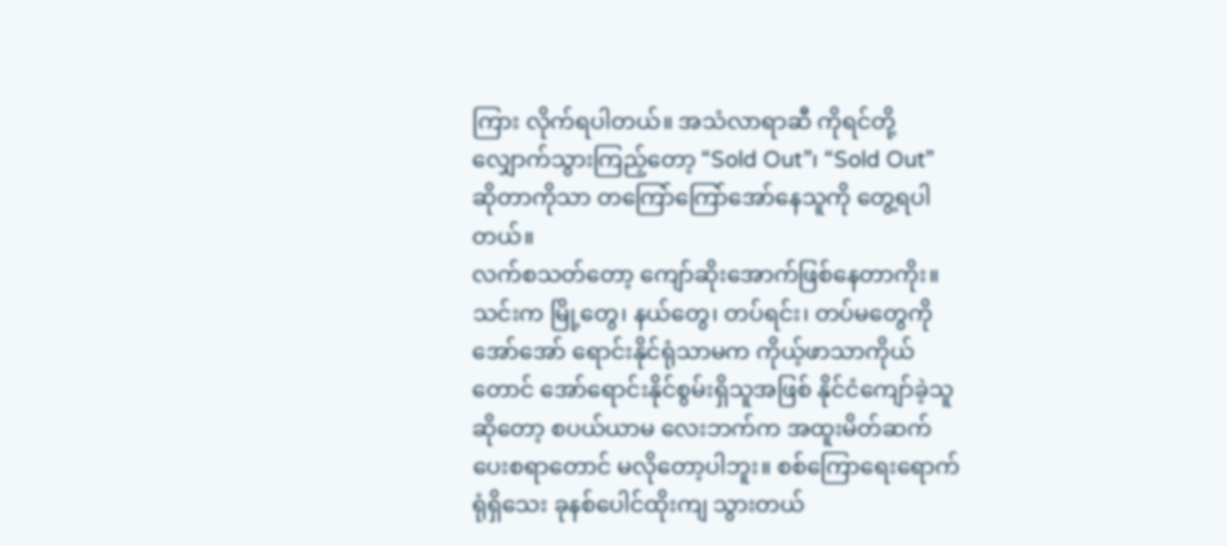ကြား လိုက်ရပါတယ်။ အသံလာရာဆီ ကိုရင်တို့ လျှောက်သွားကြည့်တော့ “Sold Out”၊ “Sold Out” ဆိုတာကိုသာ တကြော်ကြော်အော်နေသူကို တွေ့ရပါတယ်။
လက်စသတ်တော့ ကျော်ဆိုးအောက်ဖြစ်နေတာကိုး။ သင်းက မြို့တွေ၊ နယ်တွေ၊ တပ်ရင်း၊ တပ်မတွေကို အော်အော် ရောင်းနိုင်ရုံသာမက ကိုယ့်ဖာသာကိုယ်တောင် အော်ရောင်းနိုင်စွမ်းရှိသူအဖြစ် နိုင်ငံကျော်ခဲ့သူဆိုတော့ စပယ်ယာမ လေးဘက်က အထူးမိတ်ဆက်ပေးစရာတောင် မလိုတော့ပါဘူး။ စစ်ကြောရေးရောက်ရုံရှိသေး ခုနစ်ပေါင်ထိုးကျ သွားတယ်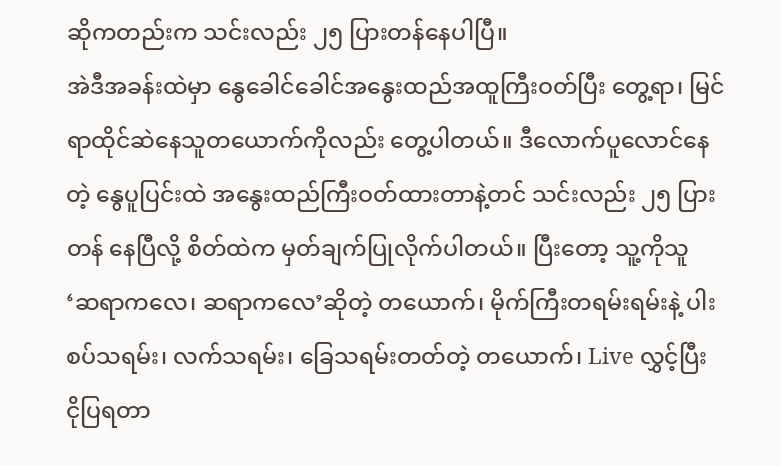ဆိုကတည်းက သင်းလည်း ၂၅ ပြားတန်နေပါပြီ။
အဲဒီအခန်းထဲမှာ နွေခေါင်ခေါင်အနွေးထည်အထူကြီးဝတ်ပြီး တွေ့ရာ၊ မြင်ရာထိုင်ဆဲနေသူတယောက်ကိုလည်း တွေ့ပါတယ်။ ဒီလောက်ပူလောင်နေတဲ့ နွေပူပြင်းထဲ အနွေးထည်ကြီးဝတ်ထားတာနဲ့တင် သင်းလည်း ၂၅ ပြား တန် နေပြီလို့ စိတ်ထဲက မှတ်ချက်ပြုလိုက်ပါတယ်။ ပြီးတော့ သူ့ကိုသူ ‘ဆရာကလေ၊ ဆရာကလေ’ဆိုတဲ့ တယောက်၊ မိုက်ကြီးတရမ်းရမ်းနဲ့ ပါးစပ်သရမ်း၊ လက်သရမ်း၊ ခြေသရမ်းတတ်တဲ့ တယောက်၊ Live လွှင့်ပြီး ငိုပြရတာ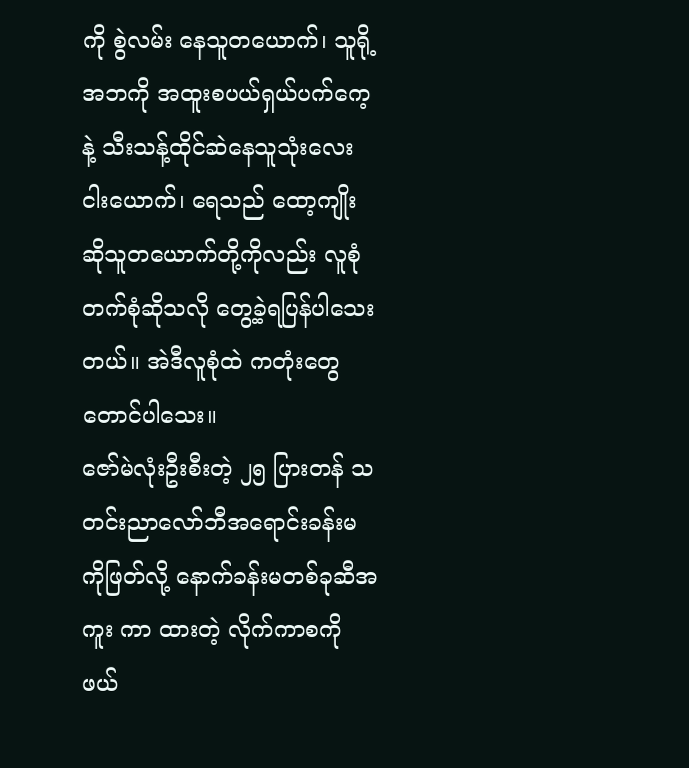ကို စွဲလမ်း နေသူတယောက်၊ သူရို့အဘကို အထူးစပယ်ရှယ်ပက်ကေ့နဲ့ သီးသန့်ထိုင်ဆဲနေသူသုံးလေးငါးယောက်၊ ရေသည် ထော့ကျိုးဆိုသူတယောက်တို့ကိုလည်း လူစုံတက်စုံဆိုသလို တွေ့ခဲ့ရပြန်ပါသေးတယ်။ အဲဒီလူစုံထဲ ကတုံးတွေ တောင်ပါသေး။
ဇော်မဲလုံးဦးစီးတဲ့ ၂၅ ပြားတန် သတင်းညာလော်ဘီအရောင်းခန်းမကိုဖြတ်လို့ နောက်ခန်းမတစ်ခုဆီအကူး ကာ ထားတဲ့ လိုက်ကာစကိုဖယ်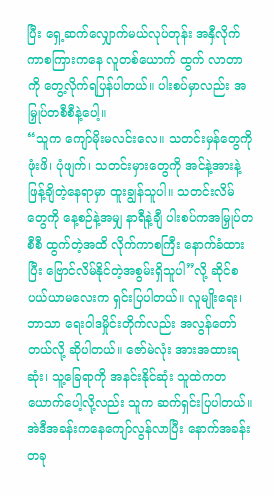ပြီး ရှေ့ဆက်လျှောက်မယ်လုပ်တုန်း အနှီလိုက်ကာစကြားကနေ လူတစ်ယောက် ထွက် လာတာကို တွေ့လိုက်ရပြန်ပါတယ်။ ပါးစပ်မှာလည်း အမြှုပ်တစီစီနဲ့ပေါ့။
“သူက ကျော်မိုးမလင်းလေ။ သတင်းမှန်တွေကို ဖုံးဖိ၊ ပုံဖျက်၊ သတင်းမှားတွေကို အင်နဲ့အားနဲ့ ဖြန့်ချိတဲ့နေရာမှာ ထူးချွန်သူပါ။ သတင်းလိမ်တွေကို နေ့စဉ်နဲ့အမျှ နာရီနဲ့ချီ ပါးစပ်ကအမြှုပ်တစီစီ ထွက်တဲ့အထိ လိုက်ကာစကြီး နောက်ခံထားပြီး ဗြောင်လိမ်နိုင်တဲ့အစွမ်းရှိသူပါ”လို့ ဆိုင်စပယ်ယာမလေးက ရှင်းပြပါတယ်။ လူမျိုးရေး၊ ဘာသာ ရေးဝါဒမှိုင်းတိုက်လည်း အလွန်တော်တယ်လို့ ဆိုပါတယ်။ ဇော်မဲလုံး အားအထားရဆုံး၊ သူ့ခြေရာကို အနင်းနိုင်ဆုံး သူထဲကတယောက်ပေါ့လို့လည်း သူက ဆက်ရှင်းပြပါတယ်။
အဲဒီအခန်းကနေကျော်လွန်လာပြီး နောက်အခန်းတခု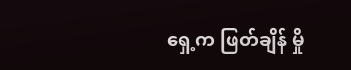ရှေ့က ဖြတ်ချိန် မှို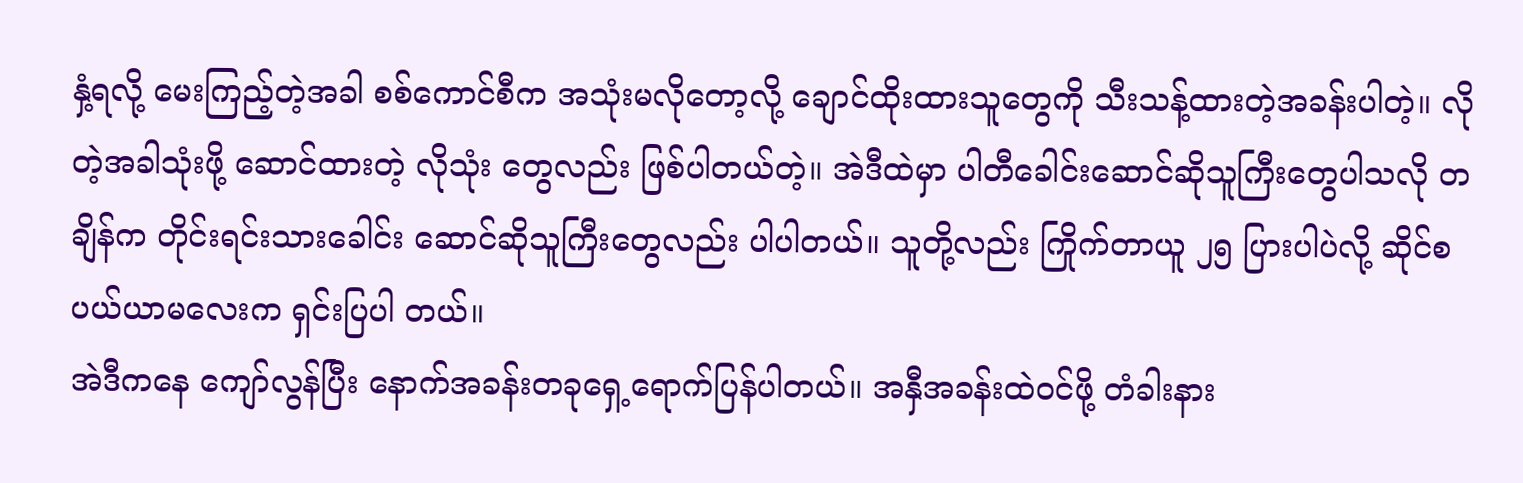နှံ့ရလို့ မေးကြည့်တဲ့အခါ စစ်ကောင်စီက အသုံးမလိုတော့လို့ ချောင်ထိုးထားသူတွေကို သီးသန့်ထားတဲ့အခန်းပါတဲ့။ လိုတဲ့အခါသုံးဖို့ ဆောင်ထားတဲ့ လိုသုံး တွေလည်း ဖြစ်ပါတယ်တဲ့။ အဲဒီထဲမှာ ပါတီခေါင်းဆောင်ဆိုသူကြီးတွေပါသလို တချိန်က တိုင်းရင်းသားခေါင်း ဆောင်ဆိုသူကြီးတွေလည်း ပါပါတယ်။ သူတို့လည်း ကြိုက်တာယူ ၂၅ ပြားပါပဲလို့ ဆိုင်စပယ်ယာမလေးက ရှင်းပြပါ တယ်။
အဲဒီကနေ ကျော်လွန်ပြီး နောက်အခန်းတခုရှေ့ရောက်ပြန်ပါတယ်။ အနှီအခန်းထဲဝင်ဖို့ တံခါးနား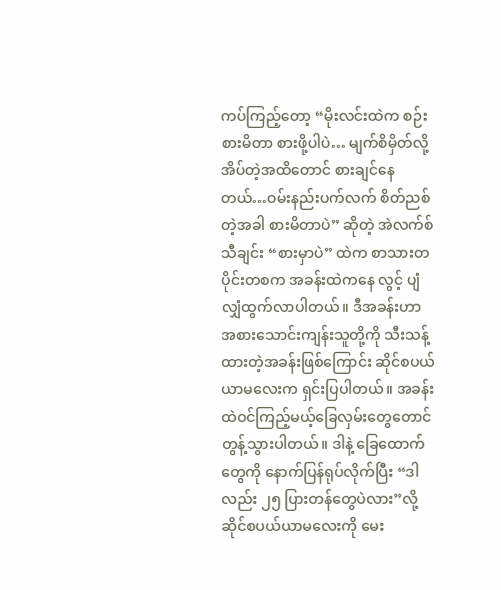ကပ်ကြည့်တော့ “မိုးလင်းထဲက စဉ်းစားမိတာ စားဖို့ပါပဲ… မျက်စိမှိတ်လို့ အိပ်တဲ့အထိတောင် စားချင်နေတယ်…ဝမ်းနည်းပက်လက် စိတ်ညစ်တဲ့အခါ စားမိတာပဲ” ဆိုတဲ့ အဲလက်စ်သီချင်း “စားမှာပဲ” ထဲက စာသားတပိုင်းတစက အခန်းထဲကနေ လွင့် ပျံလျှံထွက်လာပါတယ်။ ဒီအခန်းဟာ အစားသောင်းကျန်းသူတို့ကို သီးသန့်ထားတဲ့အခန်းဖြစ်ကြောင်း ဆိုင်စပယ် ယာမလေးက ရှင်းပြပါတယ်။ အခန်းထဲဝင်ကြည့်မယ့်ခြေလှမ်းတွေတောင် တွန့်သွားပါတယ်။ ဒါနဲ့ ခြေထောက် တွေကို နောက်ပြန်ရုပ်လိုက်ပြီး “ဒါလည်း ၂၅ ပြားတန်တွေပဲလား”လို့ ဆိုင်စပယ်ယာမလေးကို မေး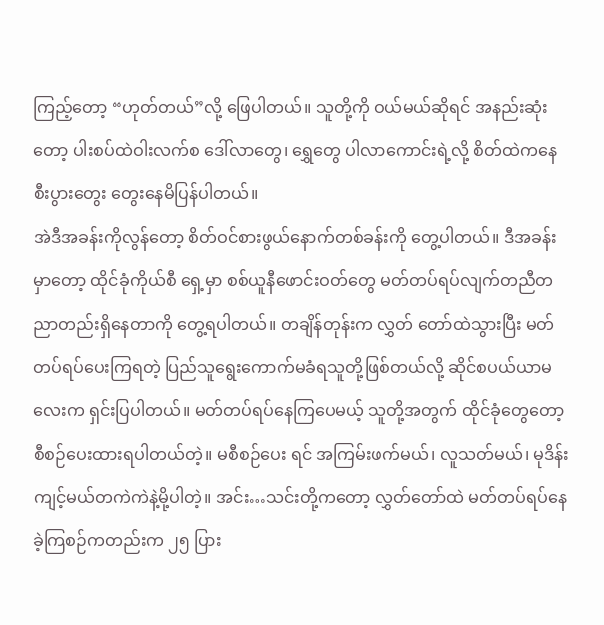ကြည့်တော့ “ဟုတ်တယ်”လို့ ဖြေပါတယ်။ သူတို့ကို ဝယ်မယ်ဆိုရင် အနည်းဆုံးတော့ ပါးစပ်ထဲဝါးလက်စ ဒေါ်လာတွေ၊ ရွှေတွေ ပါလာကောင်းရဲ့လို့ စိတ်ထဲကနေ စီးပွားတွေး တွေးနေမိပြန်ပါတယ်။
အဲဒီအခန်းကိုလွန်တော့ စိတ်ဝင်စားဖွယ်နောက်တစ်ခန်းကို တွေ့ပါတယ်။ ဒီအခန်းမှာတော့ ထိုင်ခုံကိုယ်စီ ရှေ့မှာ စစ်ယူနီဖောင်းဝတ်တွေ မတ်တပ်ရပ်လျက်တညီတညာတည်းရှိနေတာကို တွေ့ရပါတယ်။ တချိန်တုန်းက လွှတ် တော်ထဲသွားပြီး မတ်တပ်ရပ်ပေးကြရတဲ့ ပြည်သူရွေးကောက်မခံရသူတို့ဖြစ်တယ်လို့ ဆိုင်စပယ်ယာမလေးက ရှင်းပြပါတယ်။ မတ်တပ်ရပ်နေကြပေမယ့် သူတို့အတွက် ထိုင်ခုံတွေတော့ စီစဉ်ပေးထားရပါတယ်တဲ့။ မစီစဉ်ပေး ရင် အကြမ်းဖက်မယ်၊ လူသတ်မယ်၊ မုဒိန်းကျင့်မယ်တကဲကဲနဲ့မို့ပါတဲ့။ အင်း…သင်းတို့ကတော့ လွှတ်တော်ထဲ မတ်တပ်ရပ်နေခဲ့ကြစဉ်ကတည်းက ၂၅ ပြား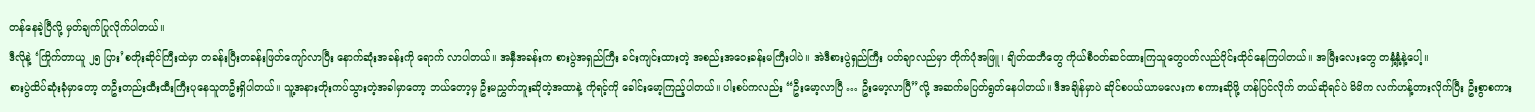တန်နေခဲ့ပြီလို့ မှတ်ချက်ပြုလိုက်ပါတယ်။
ဒီလိုနဲ့ ‘ကြိုက်တာယူ ၂၅ ပြား’စတိုးဆိုင်ကြီးထဲမှာ တခန်းပြီးတခန်းဖြတ်ကျော်လာပြီး နောက်ဆုံးအခန်းကို ရောက် လာပါတယ်။ အနှီအခန်းက စားပွဲအရှည်ကြီး ခင်းကျင်းထားတဲ့ အစည်းအဝေးခန်းမကြီးပါပဲ။ အဲဒီစားပွဲရှည်ကြီး ပတ်ချာလည်မှာ တိုက်ပုံအဖြူ၊ ချိတ်ထဘီတွေ ကိုယ်စီဝတ်ဆင်ထားကြသူတွေပတ်လည်ဝိုင်းထိုင်နေကြပါတယ်။ အမြီးလေးတွေ တနှံ့နှံ့နဲ့ပေါ့။
စားပွဲထိပ်ဆုံးခုံမှာတော့ တဦးတည်းထီးထီးကြီးပုနေသူတဦးရှိပါတယ်။ သူ့အနားတိုးကပ်သွားတဲ့အခါမှာတော့ ဘယ်တော့မှ ဦးမညွှတ်ဘူးဆိုတဲ့အထာနဲ့ ကိုရင့်ကို ခေါင်းမော့ကြည့်ပါတယ်။ ပါးစပ်ကလည်း “ဦးမော့လာပြီ … ဦးမော့လာပြီ”လို့ အဆက်မပြတ်ရွတ်နေပါတယ်။ ဒီအချိန်မှာပဲ ဆိုင်စပယ်ယာမလေးက စကားဆိုဖို့ ဟန်ပြင်လိုက် တယ်ဆိုရင်ပဲ မိမိက လက်ဟန့်တားလိုက်ပြီး ဦးစွာစကား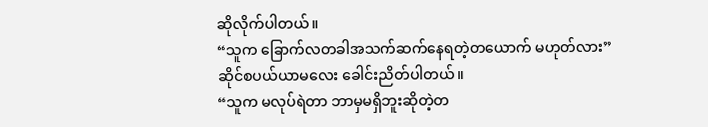ဆိုလိုက်ပါတယ်။
“သူက ခြောက်လတခါအသက်ဆက်နေရတဲ့တယောက် မဟုတ်လား”
ဆိုင်စပယ်ယာမလေး ခေါင်းညိတ်ပါတယ်။
“သူက မလုပ်ရဲတာ ဘာမှမရှိဘူးဆိုတဲ့တ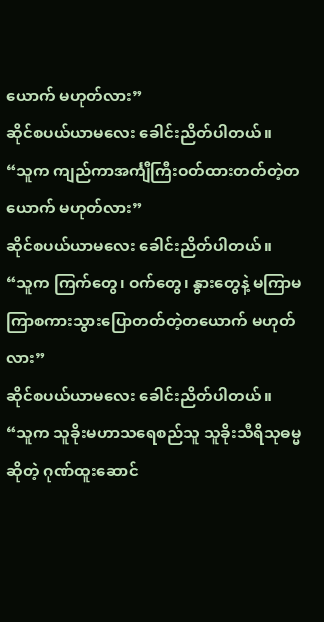ယောက် မဟုတ်လား”
ဆိုင်စပယ်ယာမလေး ခေါင်းညိတ်ပါတယ်။
“သူက ကျည်ကာအင်္ကျီကြီးဝတ်ထားတတ်တဲ့တယောက် မဟုတ်လား”
ဆိုင်စပယ်ယာမလေး ခေါင်းညိတ်ပါတယ်။
“သူက ကြက်တွေ၊ ဝက်တွေ၊ နွားတွေနဲ့ မကြာမကြာစကားသွားပြောတတ်တဲ့တယောက် မဟုတ်လား”
ဆိုင်စပယ်ယာမလေး ခေါင်းညိတ်ပါတယ်။
“သူက သူခိုးမဟာသရေစည်သူ သူခိုးသီရိသုဓမ္မဆိုတဲ့ ဂုဏ်ထူးဆောင်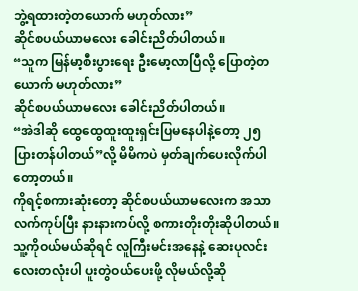ဘွဲ့ရထားတဲ့တယောက် မဟုတ်လား”
ဆိုင်စပယ်ယာမလေး ခေါင်းညိတ်ပါတယ်။
“သူက မြန်မာ့စီးပွားရေး ဦးမော့လာပြီလို့ ပြောတဲ့တယောက် မဟုတ်လား”
ဆိုင်စပယ်ယာမလေး ခေါင်းညိတ်ပါတယ်။
“အဲဒါဆို ထွေထွေထူးထူးရှင်းပြမနေပါနဲ့တော့ ၂၅ ပြားတန်ပါတယ်”လို့ မိမိကပဲ မှတ်ချက်ပေးလိုက်ပါတော့တယ်။
ကိုရင့်စကားဆုံးတော့ ဆိုင်စပယ်ယာမလေးက အသာလက်ကုပ်ပြီး နားနားကပ်လို့ စကားတိုးတိုးဆိုပါတယ်။ သူ့ကိုဝယ်မယ်ဆိုရင် လူကြီးမင်းအနေနဲ့ ဆေးပုလင်းလေးတလုံးပါ ပူးတွဲဝယ်ပေးဖို့ လိုမယ်လို့ဆို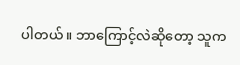ပါတယ်။ ဘာကြောင့်လဲဆိုတော့ သူက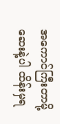အကောင်ကြီးတာမို့ ဆေးနဲ့ပါ ထိန်းမှရ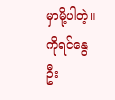မှာမို့ပါတဲ့။
ကိုရင်နွေဦး